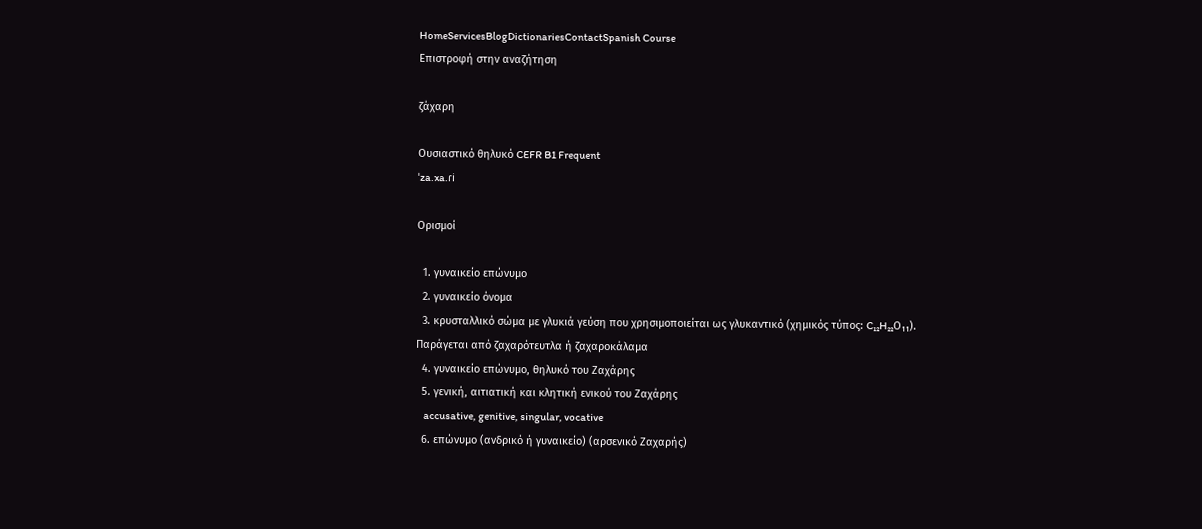HomeServicesBlogDictionariesContactSpanish Course
Επιστροφή στην αναζήτηση

ζάχαρη

Ουσιαστικό θηλυκό CEFR B1 Frequent
ˈza.xa.ɾi

Ορισμοί

  1. γυναικείο επώνυμο
  2. γυναικείο όνομα
  3. κρυσταλλικό σώμα με γλυκιά γεύση που χρησιμοποιείται ως γλυκαντικό (χημικός τύπος: C₁₂H₂₂Ο₁₁). Παράγεται από ζαχαρότευτλα ή ζαχαροκάλαμα
  4. γυναικείο επώνυμο, θηλυκό του Ζαχάρης
  5. γενική, αιτιατική και κλητική ενικού του Ζαχάρης
    accusative, genitive, singular, vocative
  6. επώνυμο (ανδρικό ή γυναικείο) (αρσενικό Ζαχαρής)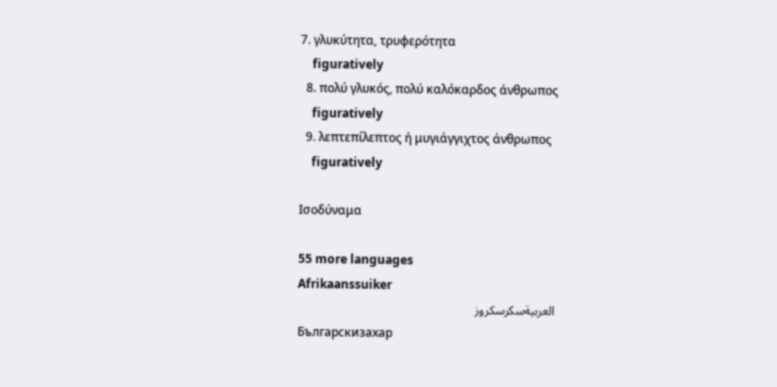7. γλυκύτητα, τρυφερότητα
    figuratively
  8. πολύ γλυκός, πολύ καλόκαρδος άνθρωπος
    figuratively
  9. λεπτεπίλεπτος ή μυγιάγγιχτος άνθρωπος
    figuratively

Ισοδύναμα

55 more languages
Afrikaanssuiker
العربيةسكرسكروز
Българскизахар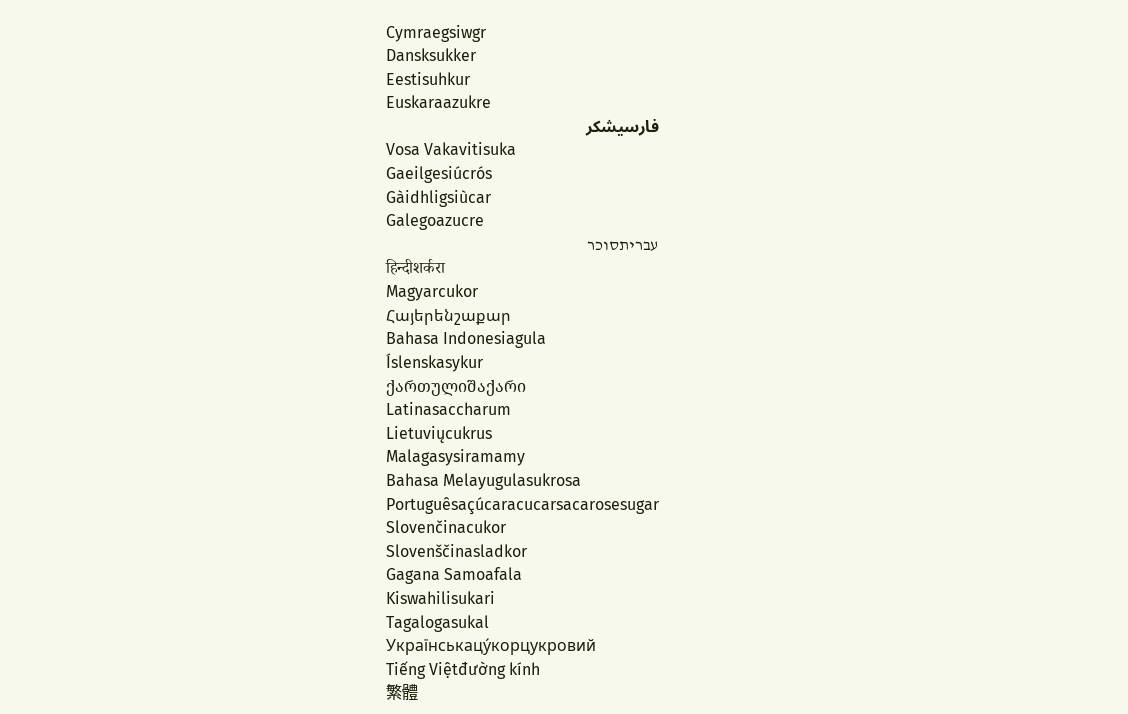Cymraegsiwgr
Dansksukker
Eestisuhkur
Euskaraazukre
فارسیشکر
Vosa Vakavitisuka
Gaeilgesiúcrós
Gàidhligsiùcar
Galegoazucre
עבריתסוכר
हिन्दीशर्करा
Magyarcukor
Հայերենշաքար
Bahasa Indonesiagula
Íslenskasykur
ქართულიშაქარი
Latinasaccharum
Lietuviųcukrus
Malagasysiramamy
Bahasa Melayugulasukrosa
Portuguêsaçúcaracucarsacarosesugar
Slovenčinacukor
Slovenščinasladkor
Gagana Samoafala
Kiswahilisukari
Tagalogasukal
Українськацу́корцукровий
Tiếng Việtđường kính
繁體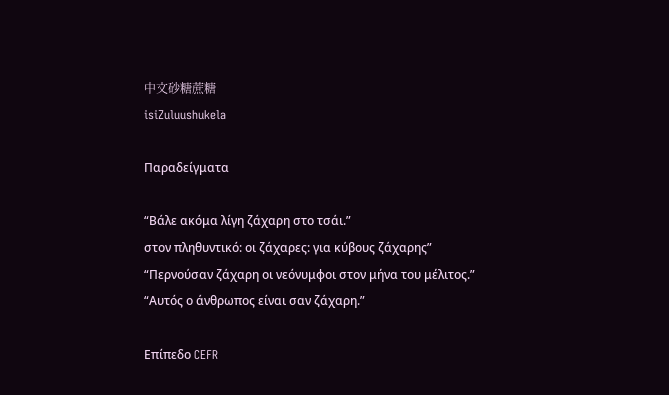中文砂糖蔗糖
isiZuluushukela

Παραδείγματα

“Βάλε ακόμα λίγη ζάχαρη στο τσάι.”
στον πληθυντικό: οι ζάχαρες: για κύβους ζάχαρης”
“Περνούσαν ζάχαρη οι νεόνυμφοι στον μήνα του μέλιτος.”
“Αυτός ο άνθρωπος είναι σαν ζάχαρη.”

Επίπεδο CEFR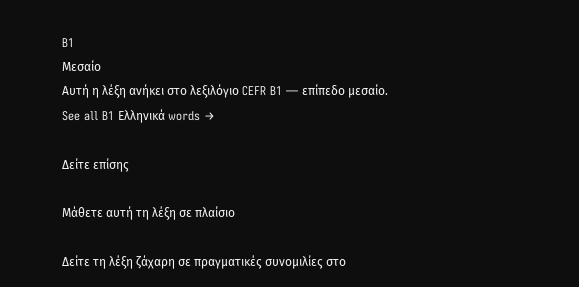B1
Μεσαίο
Αυτή η λέξη ανήκει στο λεξιλόγιο CEFR B1 — επίπεδο μεσαίο.
See all B1 Ελληνικά words →

Δείτε επίσης

Μάθετε αυτή τη λέξη σε πλαίσιο

Δείτε τη λέξη ζάχαρη σε πραγματικές συνομιλίες στο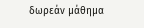δωρεάν μάθημα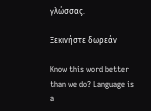γλώσσας.

Ξεκινήστε δωρεάν

Know this word better than we do? Language is a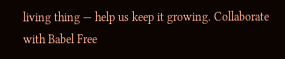living thing — help us keep it growing. Collaborate with Babel Free